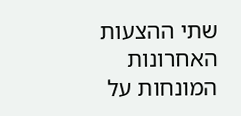שתי ההצעות האחרונות המונחות על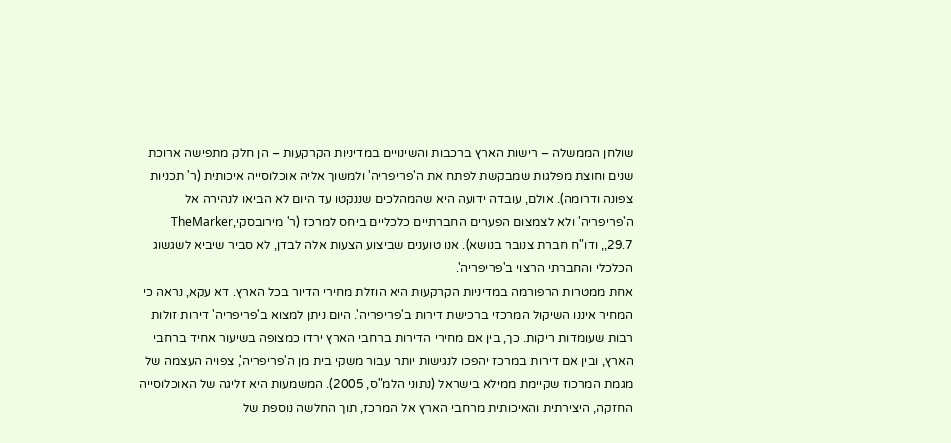שולחן הממשלה – רישות הארץ ברכבות והשינויים במדיניות הקרקעות – הן חלק מתפישה ארוכת שנים וחוצת מפלגות שמבקשת לפתח את ה'פריפריה' ולמשוך אליה אוכלוסייה איכותית (ר' תכניות צפונה ודרומה). אולם, עובדה ידועה היא שהמהלכים שננקטו עד היום לא הביאו לנהירה אל ה'פריפריה' ולא לצמצום הפערים החברתיים כלכליים ביחס למרכז (ר' מירובסקי,TheMarker ,29.7, ודו"ח חברת צנובר בנושא). אנו טוענים שביצוע הצעות אלה לבדן, לא סביר שיביא לשגשוג הכלכלי והחברתי הרצוי ב'פריפריה'.
אחת ממטרות הרפורמה במדיניות הקרקעות היא הוזלת מחירי הדיור בכל הארץ. דא עקא, נראה כי המחיר איננו השיקול המרכזי ברכישת דירות ב'פריפריה'. היום ניתן למצוא ב'פריפריה' דירות זולות רבות שעומדות ריקות. כך, בין אם מחירי הדירות ברחבי הארץ ירדו כמצופה בשיעור אחיד ברחבי הארץ, ובין אם דירות במרכז יהפכו לנגישות יותר עבור משקי בית מן ה'פריפריה', צפויה העצמה של מגמת המרכוז שקיימת ממילא בישראל (נתוני הלמ"ס, 2005). המשמעות היא זליגה של האוכלוסייה החזקה, היצירתית והאיכותית מרחבי הארץ אל המרכז, תוך החלשה נוספת של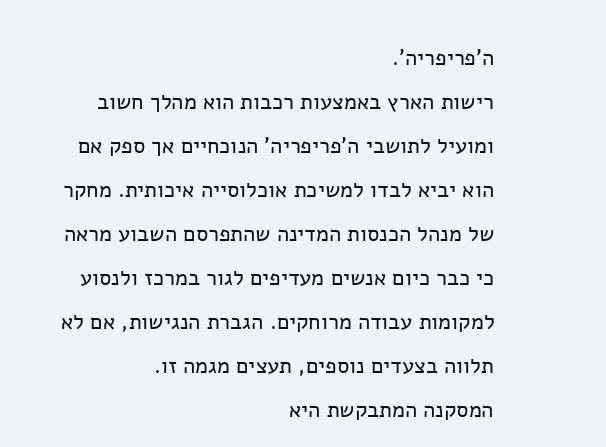ה'פריפריה'.
רישות הארץ באמצעות רכבות הוא מהלך חשוב ומועיל לתושבי ה'פריפריה' הנוכחיים אך ספק אם הוא יביא לבדו למשיכת אוכלוסייה איכותית. מחקר של מנהל הכנסות המדינה שהתפרסם השבוע מראה כי כבר כיום אנשים מעדיפים לגור במרכז ולנסוע למקומות עבודה מרוחקים. הגברת הנגישות, אם לא תלווה בצעדים נוספים, תעצים מגמה זו.
המסקנה המתבקשת היא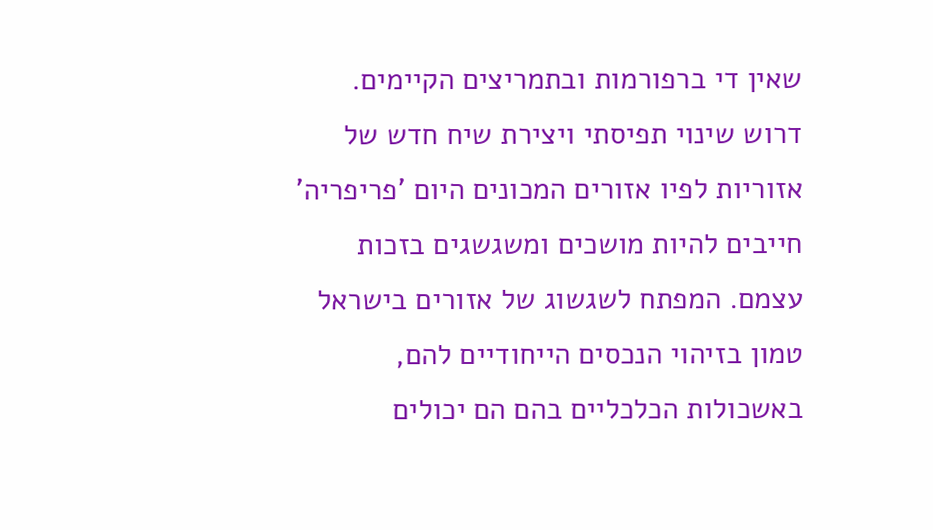שאין די ברפורמות ובתמריצים הקיימים. דרוש שינוי תפיסתי ויצירת שיח חדש של אזוריות לפיו אזורים המכונים היום 'פריפריה' חייבים להיות מושכים ומשגשגים בזכות עצמם. המפתח לשגשוג של אזורים בישראל טמון בזיהוי הנכסים הייחודיים להם, באשכולות הכלכליים בהם הם יכולים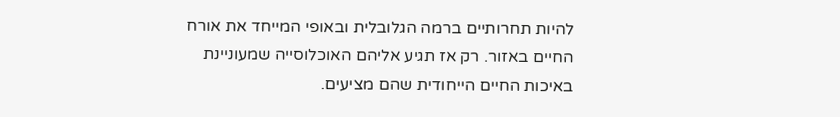להיות תחרותיים ברמה הגלובלית ובאופי המייחד את אורח החיים באזור. רק אז תגיע אליהם האוכלוסייה שמעוניינת באיכות החיים הייחודית שהם מציעים.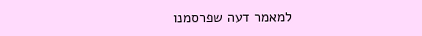למאמר דעה שפרסמנו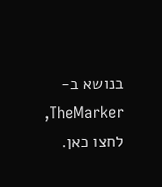בנושא ב-TheMarker, לחצו כאן.